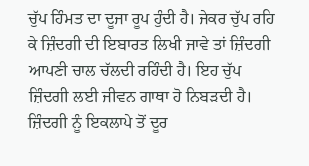ਚੁੱਪ ਹਿੰਮਤ ਦਾ ਦੂਜਾ ਰੂਪ ਹੁੰਦੀ ਹੈ। ਜੇਕਰ ਚੁੱਪ ਰਹਿ ਕੇ ਜ਼ਿੰਦਗੀ ਦੀ ਇਬਾਰਤ ਲਿਖੀ ਜਾਵੇ ਤਾਂ ਜ਼ਿੰਦਗੀ ਆਪਣੀ ਚਾਲ ਚੱਲਦੀ ਰਹਿੰਦੀ ਹੈ। ਇਹ ਚੁੱਪ ਜ਼ਿੰਦਗੀ ਲਈ ਜੀਵਨ ਗਾਥਾ ਹੋ ਨਿਬੜਦੀ ਹੈ। ਜ਼ਿੰਦਗੀ ਨੂੰ ਇਕਲਾਪੇ ਤੋਂ ਦੂਰ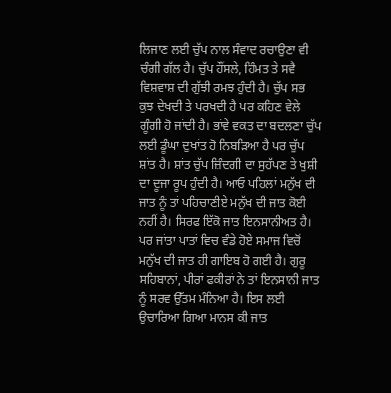ਲਿਜਾਣ ਲਈ ਚੁੱਪ ਨਾਲ ਸੰਵਾਦ ਰਚਾਉਣਾ ਵੀ ਚੰਗੀ ਗੱਲ ਹੈ। ਚੁੱਪ ਹੌਂਸਲੇ, ਹਿੰਮਤ ਤੇ ਸਵੈ ਵਿਸ਼ਵਾਸ਼ ਦੀ ਗੁੱਝੀ ਰਮਝ ਹੁੰਦੀ ਹੈ। ਚੁੱਪ ਸਭ ਕੁਝ ਦੇਖਦੀ ਤੇ ਪਰਖਦੀ ਹੈ ਪਰ ਕਹਿਣ ਵੇਲੇ ਗੂੰਗੀ ਹੋ ਜਾਂਦੀ ਹੈ। ਭਾਂਵੇ ਵਕਤ ਦਾ ਬਦਲਣਾ ਚੁੱਪ ਲਈ ਡੂੰਘਾ ਦੁਖਾਂਤ ਹੋ ਨਿਬੜਿਆ ਹੈ ਪਰ ਚੁੱਪ ਸ਼ਾਂਤ ਹੈ। ਸ਼ਾਂਤ ਚੁੱਪ ਜ਼ਿੰਦਗੀ ਦਾ ਸੁਹੱਪਣ ਤੇ ਖੁਸ਼ੀ ਦਾ ਦੂਜਾ ਰੂਪ ਹੁੰਦੀ ਹੈ। ਆਓ ਪਹਿਲਾਂ ਮਨੁੱਖ ਦੀ ਜਾਤ ਨੂੰ ਤਾਂ ਪਹਿਚਾਣੀਏ ਮਨੁੱਖ ਦੀ ਜਾਤ ਕੋਈ ਨਹੀਂ ਹੈ। ਸਿਰਫ ਇੱਕੋ ਜਾਤ ਇਨਸਾਨੀਅਤ ਹੈ। ਪਰ ਜਾਂਤਾ ਪਾਤਾਂ ਵਿਚ ਵੰਡੇ ਹੋਏ ਸਮਾਜ ਵਿਚੋਂ ਮਨੁੱਖ ਦੀ ਜਾਤ ਹੀ ਗਾਇਬ ਹੋ ਗਈ ਹੈ। ਗੁਰੂ ਸਹਿਬਾਨਾਂ, ਪੀਰਾਂ ਫਕੀਰਾਂ ਨੇ ਤਾਂ ਇਨਸਾਨੀ ਜਾਤ ਨੂੰ ਸਰਵ ਉੱਤਮ ਮੰਨਿਆ ਹੈ। ਇਸ ਲਈ ਉਚਾਰਿਆ ਗਿਆ ਮਾਨਸ ਕੀ ਜਾਤ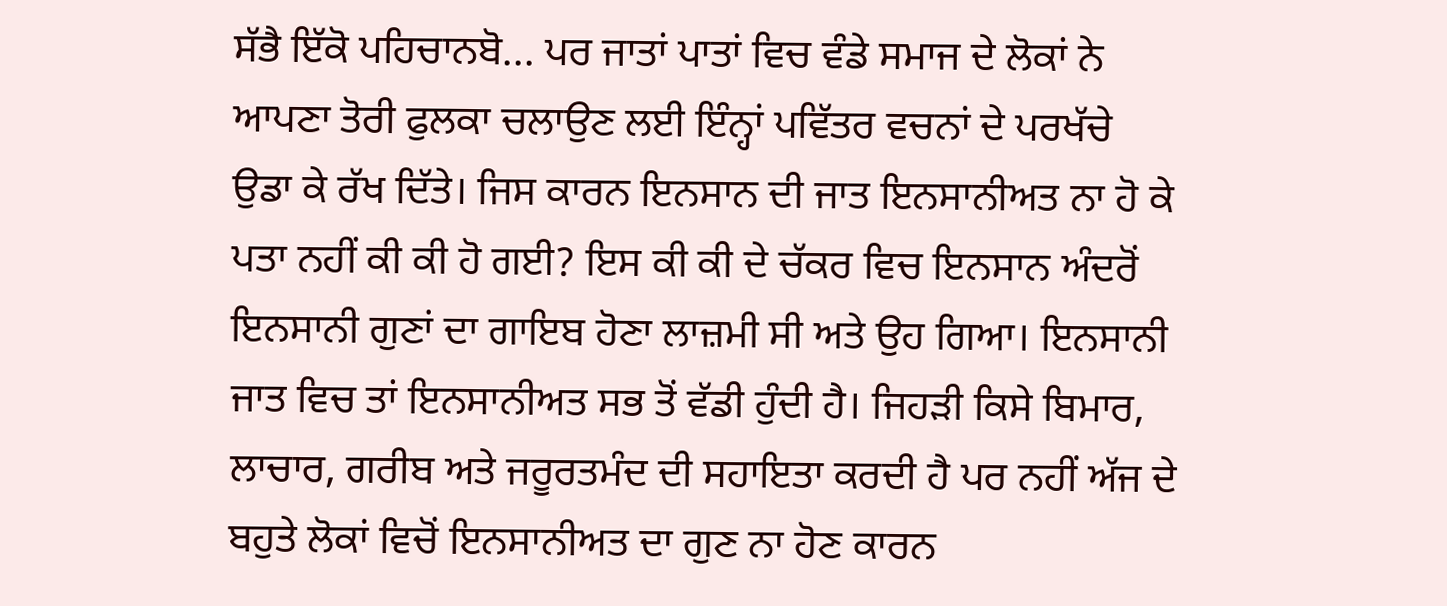ਸੱਭੈ ਇੱਕੋ ਪਹਿਚਾਨਬੋ... ਪਰ ਜਾਤਾਂ ਪਾਤਾਂ ਵਿਚ ਵੰਡੇ ਸਮਾਜ ਦੇ ਲੋਕਾਂ ਨੇ ਆਪਣਾ ਤੋਰੀ ਫੁਲਕਾ ਚਲਾਉਣ ਲਈ ਇੰਨ੍ਹਾਂ ਪਵਿੱਤਰ ਵਚਨਾਂ ਦੇ ਪਰਖੱਚੇ ਉਡਾ ਕੇ ਰੱਖ ਦਿੱਤੇ। ਜਿਸ ਕਾਰਨ ਇਨਸਾਨ ਦੀ ਜਾਤ ਇਨਸਾਨੀਅਤ ਨਾ ਹੋ ਕੇ ਪਤਾ ਨਹੀਂ ਕੀ ਕੀ ਹੋ ਗਈ? ਇਸ ਕੀ ਕੀ ਦੇ ਚੱਕਰ ਵਿਚ ਇਨਸਾਨ ਅੰਦਰੋਂ ਇਨਸਾਨੀ ਗੁਣਾਂ ਦਾ ਗਾਇਬ ਹੋਣਾ ਲਾਜ਼ਮੀ ਸੀ ਅਤੇ ਉਹ ਗਿਆ। ਇਨਸਾਨੀ ਜਾਤ ਵਿਚ ਤਾਂ ਇਨਸਾਨੀਅਤ ਸਭ ਤੋਂ ਵੱਡੀ ਹੁੰਦੀ ਹੈ। ਜਿਹੜੀ ਕਿਸੇ ਬਿਮਾਰ, ਲਾਚਾਰ, ਗਰੀਬ ਅਤੇ ਜਰੂਰਤਮੰਦ ਦੀ ਸਹਾਇਤਾ ਕਰਦੀ ਹੈ ਪਰ ਨਹੀਂ ਅੱਜ ਦੇ ਬਹੁਤੇ ਲੋਕਾਂ ਵਿਚੋਂ ਇਨਸਾਨੀਅਤ ਦਾ ਗੁਣ ਨਾ ਹੋਣ ਕਾਰਨ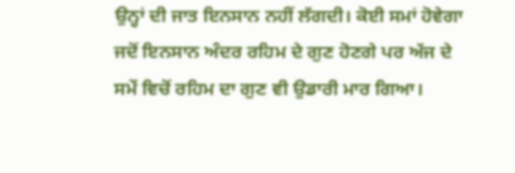ਉਨ੍ਹਾਂ ਦੀ ਜਾਤ ਇਨਸਾਨ ਨਹੀਂ ਲੱਗਦੀ। ਕੋਈ ਸਮਾਂ ਹੋਵੇਗਾ ਜਦੋਂ ਇਨਸਾਨ ਅੰਦਰ ਰਹਿਮ ਦੇ ਗੁਣ ਹੋਣਗੇ ਪਰ ਅੱਜ ਦੇ ਸਮੇਂ ਵਿਚੋਂ ਰਹਿਮ ਦਾ ਗੁਣ ਵੀ ਉਡਾਰੀ ਮਾਰ ਗਿਆ।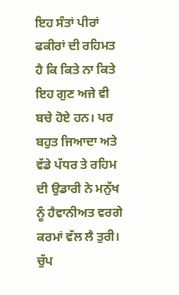ਇਹ ਸੰਤਾਂ ਪੀਰਾਂ ਫਕੀਰਾਂ ਦੀ ਰਹਿਮਤ ਹੈ ਕਿ ਕਿਤੇ ਨਾ ਕਿਤੇ ਇਹ ਗੁਣ ਅਜੇ ਵੀ ਬਚੇ ਹੋਏ ਹਨ। ਪਰ ਬਹੁਤ ਜਿਆਦਾ ਅਤੇ ਵੱਡੇ ਪੱਧਰ ਤੇ ਰਹਿਮ ਦੀ ਉਡਾਰੀ ਨੇ ਮਨੁੱਖ ਨੂੰ ਹੈਵਾਨੀਅਤ ਵਰਗੇ ਕਰਮਾਂ ਵੱਲ ਲੈ ਤੁਰੀ। ਚੁੱਪ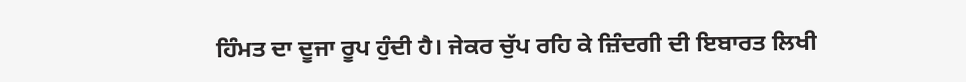ਹਿੰਮਤ ਦਾ ਦੂਜਾ ਰੂਪ ਹੁੰਦੀ ਹੈ। ਜੇਕਰ ਚੁੱਪ ਰਹਿ ਕੇ ਜ਼ਿੰਦਗੀ ਦੀ ਇਬਾਰਤ ਲਿਖੀ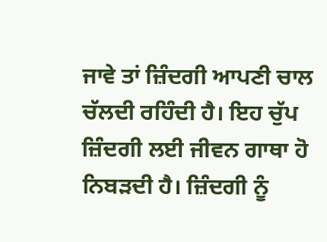ਜਾਵੇ ਤਾਂ ਜ਼ਿੰਦਗੀ ਆਪਣੀ ਚਾਲ ਚੱਲਦੀ ਰਹਿੰਦੀ ਹੈ। ਇਹ ਚੁੱਪ ਜ਼ਿੰਦਗੀ ਲਈ ਜੀਵਨ ਗਾਥਾ ਹੋ ਨਿਬੜਦੀ ਹੈ। ਜ਼ਿੰਦਗੀ ਨੂੰ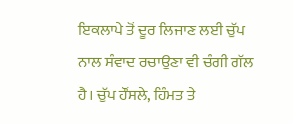ਇਕਲਾਪੇ ਤੋਂ ਦੂਰ ਲਿਜਾਣ ਲਈ ਚੁੱਪ ਨਾਲ ਸੰਵਾਦ ਰਚਾਉਣਾ ਵੀ ਚੰਗੀ ਗੱਲ ਹੈ। ਚੁੱਪ ਹੌਂਸਲੇ, ਹਿੰਮਤ ਤੇ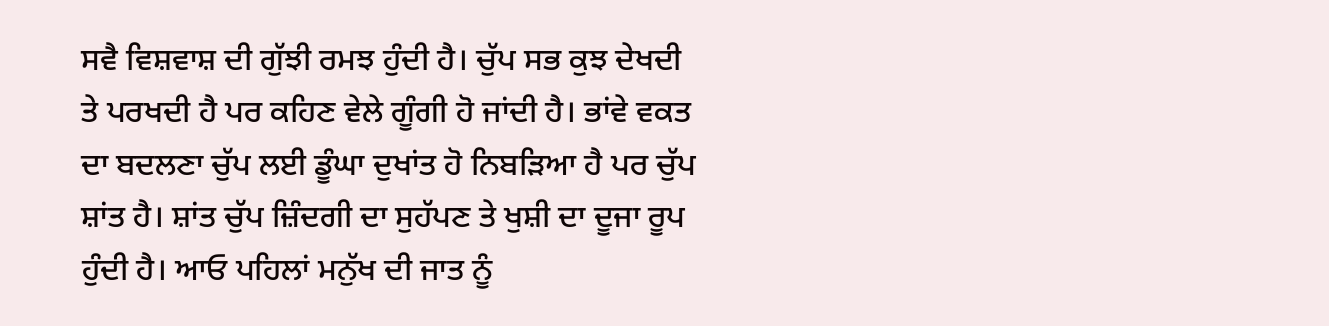ਸਵੈ ਵਿਸ਼ਵਾਸ਼ ਦੀ ਗੁੱਝੀ ਰਮਝ ਹੁੰਦੀ ਹੈ। ਚੁੱਪ ਸਭ ਕੁਝ ਦੇਖਦੀ ਤੇ ਪਰਖਦੀ ਹੈ ਪਰ ਕਹਿਣ ਵੇਲੇ ਗੂੰਗੀ ਹੋ ਜਾਂਦੀ ਹੈ। ਭਾਂਵੇ ਵਕਤ ਦਾ ਬਦਲਣਾ ਚੁੱਪ ਲਈ ਡੂੰਘਾ ਦੁਖਾਂਤ ਹੋ ਨਿਬੜਿਆ ਹੈ ਪਰ ਚੁੱਪ ਸ਼ਾਂਤ ਹੈ। ਸ਼ਾਂਤ ਚੁੱਪ ਜ਼ਿੰਦਗੀ ਦਾ ਸੁਹੱਪਣ ਤੇ ਖੁਸ਼ੀ ਦਾ ਦੂਜਾ ਰੂਪ ਹੁੰਦੀ ਹੈ। ਆਓ ਪਹਿਲਾਂ ਮਨੁੱਖ ਦੀ ਜਾਤ ਨੂੰ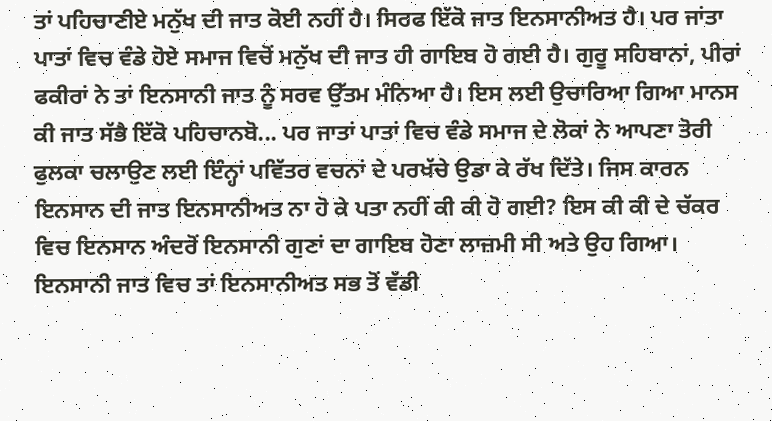ਤਾਂ ਪਹਿਚਾਣੀਏ ਮਨੁੱਖ ਦੀ ਜਾਤ ਕੋਈ ਨਹੀਂ ਹੈ। ਸਿਰਫ ਇੱਕੋ ਜਾਤ ਇਨਸਾਨੀਅਤ ਹੈ। ਪਰ ਜਾਂਤਾ ਪਾਤਾਂ ਵਿਚ ਵੰਡੇ ਹੋਏ ਸਮਾਜ ਵਿਚੋਂ ਮਨੁੱਖ ਦੀ ਜਾਤ ਹੀ ਗਾਇਬ ਹੋ ਗਈ ਹੈ। ਗੁਰੂ ਸਹਿਬਾਨਾਂ, ਪੀਰਾਂ ਫਕੀਰਾਂ ਨੇ ਤਾਂ ਇਨਸਾਨੀ ਜਾਤ ਨੂੰ ਸਰਵ ਉੱਤਮ ਮੰਨਿਆ ਹੈ। ਇਸ ਲਈ ਉਚਾਰਿਆ ਗਿਆ ਮਾਨਸ ਕੀ ਜਾਤ ਸੱਭੈ ਇੱਕੋ ਪਹਿਚਾਨਬੋ... ਪਰ ਜਾਤਾਂ ਪਾਤਾਂ ਵਿਚ ਵੰਡੇ ਸਮਾਜ ਦੇ ਲੋਕਾਂ ਨੇ ਆਪਣਾ ਤੋਰੀ ਫੁਲਕਾ ਚਲਾਉਣ ਲਈ ਇੰਨ੍ਹਾਂ ਪਵਿੱਤਰ ਵਚਨਾਂ ਦੇ ਪਰਖੱਚੇ ਉਡਾ ਕੇ ਰੱਖ ਦਿੱਤੇ। ਜਿਸ ਕਾਰਨ ਇਨਸਾਨ ਦੀ ਜਾਤ ਇਨਸਾਨੀਅਤ ਨਾ ਹੋ ਕੇ ਪਤਾ ਨਹੀਂ ਕੀ ਕੀ ਹੋ ਗਈ? ਇਸ ਕੀ ਕੀ ਦੇ ਚੱਕਰ ਵਿਚ ਇਨਸਾਨ ਅੰਦਰੋਂ ਇਨਸਾਨੀ ਗੁਣਾਂ ਦਾ ਗਾਇਬ ਹੋਣਾ ਲਾਜ਼ਮੀ ਸੀ ਅਤੇ ਉਹ ਗਿਆ। ਇਨਸਾਨੀ ਜਾਤ ਵਿਚ ਤਾਂ ਇਨਸਾਨੀਅਤ ਸਭ ਤੋਂ ਵੱਡੀ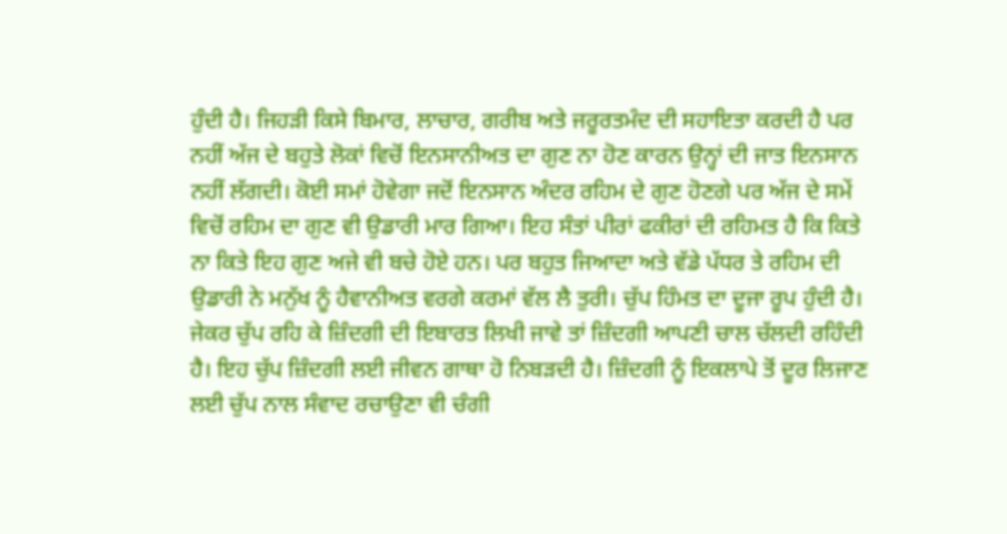ਹੁੰਦੀ ਹੈ। ਜਿਹੜੀ ਕਿਸੇ ਬਿਮਾਰ, ਲਾਚਾਰ, ਗਰੀਬ ਅਤੇ ਜਰੂਰਤਮੰਦ ਦੀ ਸਹਾਇਤਾ ਕਰਦੀ ਹੈ ਪਰ ਨਹੀਂ ਅੱਜ ਦੇ ਬਹੁਤੇ ਲੋਕਾਂ ਵਿਚੋਂ ਇਨਸਾਨੀਅਤ ਦਾ ਗੁਣ ਨਾ ਹੋਣ ਕਾਰਨ ਉਨ੍ਹਾਂ ਦੀ ਜਾਤ ਇਨਸਾਨ ਨਹੀਂ ਲੱਗਦੀ। ਕੋਈ ਸਮਾਂ ਹੋਵੇਗਾ ਜਦੋਂ ਇਨਸਾਨ ਅੰਦਰ ਰਹਿਮ ਦੇ ਗੁਣ ਹੋਣਗੇ ਪਰ ਅੱਜ ਦੇ ਸਮੇਂ ਵਿਚੋਂ ਰਹਿਮ ਦਾ ਗੁਣ ਵੀ ਉਡਾਰੀ ਮਾਰ ਗਿਆ। ਇਹ ਸੰਤਾਂ ਪੀਰਾਂ ਫਕੀਰਾਂ ਦੀ ਰਹਿਮਤ ਹੈ ਕਿ ਕਿਤੇ ਨਾ ਕਿਤੇ ਇਹ ਗੁਣ ਅਜੇ ਵੀ ਬਚੇ ਹੋਏ ਹਨ। ਪਰ ਬਹੁਤ ਜਿਆਦਾ ਅਤੇ ਵੱਡੇ ਪੱਧਰ ਤੇ ਰਹਿਮ ਦੀ ਉਡਾਰੀ ਨੇ ਮਨੁੱਖ ਨੂੰ ਹੈਵਾਨੀਅਤ ਵਰਗੇ ਕਰਮਾਂ ਵੱਲ ਲੈ ਤੁਰੀ। ਚੁੱਪ ਹਿੰਮਤ ਦਾ ਦੂਜਾ ਰੂਪ ਹੁੰਦੀ ਹੈ। ਜੇਕਰ ਚੁੱਪ ਰਹਿ ਕੇ ਜ਼ਿੰਦਗੀ ਦੀ ਇਬਾਰਤ ਲਿਖੀ ਜਾਵੇ ਤਾਂ ਜ਼ਿੰਦਗੀ ਆਪਣੀ ਚਾਲ ਚੱਲਦੀ ਰਹਿੰਦੀ ਹੈ। ਇਹ ਚੁੱਪ ਜ਼ਿੰਦਗੀ ਲਈ ਜੀਵਨ ਗਾਥਾ ਹੋ ਨਿਬੜਦੀ ਹੈ। ਜ਼ਿੰਦਗੀ ਨੂੰ ਇਕਲਾਪੇ ਤੋਂ ਦੂਰ ਲਿਜਾਣ ਲਈ ਚੁੱਪ ਨਾਲ ਸੰਵਾਦ ਰਚਾਉਣਾ ਵੀ ਚੰਗੀ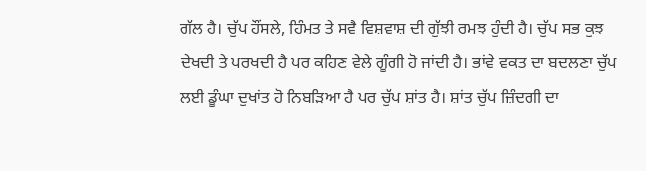ਗੱਲ ਹੈ। ਚੁੱਪ ਹੌਂਸਲੇ, ਹਿੰਮਤ ਤੇ ਸਵੈ ਵਿਸ਼ਵਾਸ਼ ਦੀ ਗੁੱਝੀ ਰਮਝ ਹੁੰਦੀ ਹੈ। ਚੁੱਪ ਸਭ ਕੁਝ ਦੇਖਦੀ ਤੇ ਪਰਖਦੀ ਹੈ ਪਰ ਕਹਿਣ ਵੇਲੇ ਗੂੰਗੀ ਹੋ ਜਾਂਦੀ ਹੈ। ਭਾਂਵੇ ਵਕਤ ਦਾ ਬਦਲਣਾ ਚੁੱਪ ਲਈ ਡੂੰਘਾ ਦੁਖਾਂਤ ਹੋ ਨਿਬੜਿਆ ਹੈ ਪਰ ਚੁੱਪ ਸ਼ਾਂਤ ਹੈ। ਸ਼ਾਂਤ ਚੁੱਪ ਜ਼ਿੰਦਗੀ ਦਾ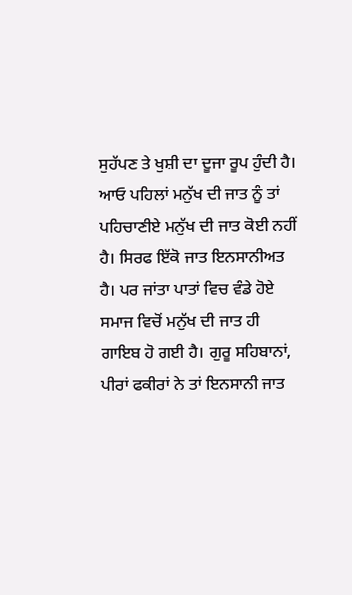ਸੁਹੱਪਣ ਤੇ ਖੁਸ਼ੀ ਦਾ ਦੂਜਾ ਰੂਪ ਹੁੰਦੀ ਹੈ। ਆਓ ਪਹਿਲਾਂ ਮਨੁੱਖ ਦੀ ਜਾਤ ਨੂੰ ਤਾਂ ਪਹਿਚਾਣੀਏ ਮਨੁੱਖ ਦੀ ਜਾਤ ਕੋਈ ਨਹੀਂ ਹੈ। ਸਿਰਫ ਇੱਕੋ ਜਾਤ ਇਨਸਾਨੀਅਤ ਹੈ। ਪਰ ਜਾਂਤਾ ਪਾਤਾਂ ਵਿਚ ਵੰਡੇ ਹੋਏ ਸਮਾਜ ਵਿਚੋਂ ਮਨੁੱਖ ਦੀ ਜਾਤ ਹੀ ਗਾਇਬ ਹੋ ਗਈ ਹੈ। ਗੁਰੂ ਸਹਿਬਾਨਾਂ, ਪੀਰਾਂ ਫਕੀਰਾਂ ਨੇ ਤਾਂ ਇਨਸਾਨੀ ਜਾਤ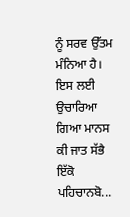ਨੂੰ ਸਰਵ ਉੱਤਮ ਮੰਨਿਆ ਹੈ। ਇਸ ਲਈ ਉਚਾਰਿਆ ਗਿਆ ਮਾਨਸ ਕੀ ਜਾਤ ਸੱਭੈ ਇੱਕੋ ਪਹਿਚਾਨਬੋ...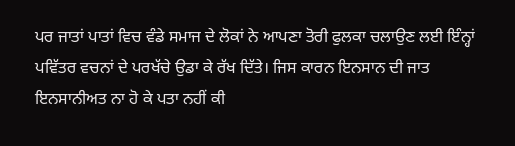ਪਰ ਜਾਤਾਂ ਪਾਤਾਂ ਵਿਚ ਵੰਡੇ ਸਮਾਜ ਦੇ ਲੋਕਾਂ ਨੇ ਆਪਣਾ ਤੋਰੀ ਫੁਲਕਾ ਚਲਾਉਣ ਲਈ ਇੰਨ੍ਹਾਂ ਪਵਿੱਤਰ ਵਚਨਾਂ ਦੇ ਪਰਖੱਚੇ ਉਡਾ ਕੇ ਰੱਖ ਦਿੱਤੇ। ਜਿਸ ਕਾਰਨ ਇਨਸਾਨ ਦੀ ਜਾਤ ਇਨਸਾਨੀਅਤ ਨਾ ਹੋ ਕੇ ਪਤਾ ਨਹੀਂ ਕੀ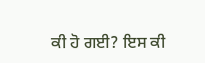ਕੀ ਹੋ ਗਈ? ਇਸ ਕੀ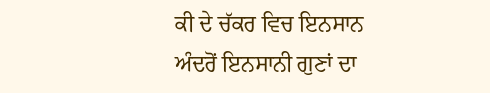ਕੀ ਦੇ ਚੱਕਰ ਵਿਚ ਇਨਸਾਨ ਅੰਦਰੋਂ ਇਨਸਾਨੀ ਗੁਣਾਂ ਦਾ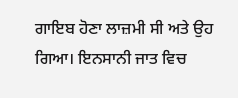ਗਾਇਬ ਹੋਣਾ ਲਾਜ਼ਮੀ ਸੀ ਅਤੇ ਉਹ ਗਿਆ। ਇਨਸਾਨੀ ਜਾਤ ਵਿਚ